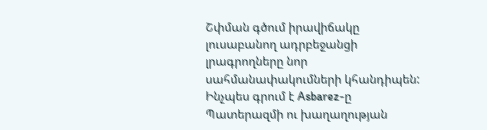Շփման գծում իրավիճակը լուսաբանող ադրբեջանցի լրագրողները նոր սահմանափակումների կհանդիպեն: Ինչպես գրում է Asbarez-ը Պատերազմի ու խաղաղության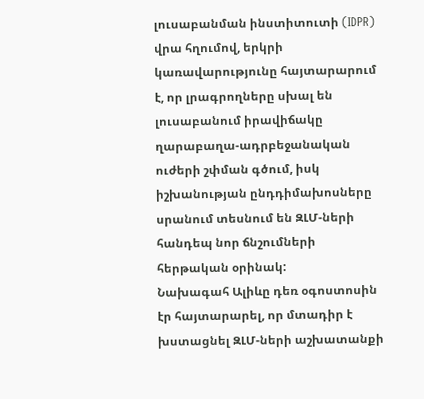լուսաբանման ինստիտուտի (IDPR) վրա հղումով, երկրի կառավարությունը հայտարարում է, որ լրագրողները սխալ են լուսաբանում իրավիճակը ղարաբաղա-ադրբեջանական ուժերի շփման գծում, իսկ իշխանության ընդդիմախոսները սրանում տեսնում են ԶԼՄ-ների հանդեպ նոր ճնշումների հերթական օրինակ:
Նախագահ Ալիևը դեռ օգոստոսին էր հայտարարել, որ մտադիր է խստացնել ԶԼՄ-ների աշխատանքի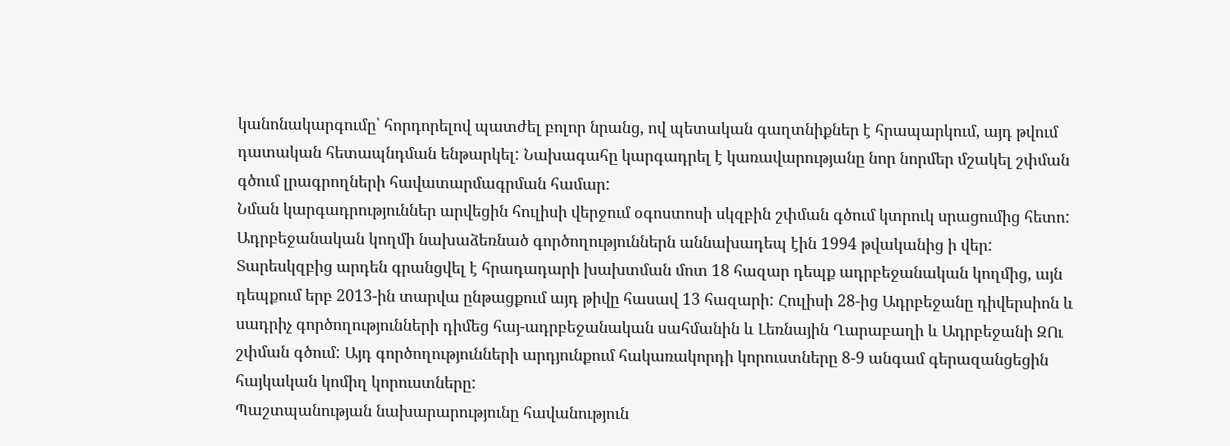կանոնակարգումը՝ հորդորելով պատժել բոլոր նրանց, ով պետական գաղտնիքներ է հրապարկում, այդ թվում դատական հետապնդման ենթարկել: Նախագահը կարգադրել է կառավարությանը նոր նորմեր մշակել շփման գծում լրագրողների հավատարմագրման համար:
Նման կարգադրություններ արվեցին հուլիսի վերջում օգոստոսի սկզբին շփման գծում կտրուկ սրացումից հետո: Ադրբեջանական կողմի նախաձեռնած գործողություններն աննախադեպ էին 1994 թվականից ի վեր: Տարեսկզբից արդեն գրանցվել է հրադադարի խախտման մոտ 18 հազար դեպք ադրբեջանական կողմից, այն դեպքում երբ 2013-ին տարվա ընթացքում այդ թիվը հասավ 13 հազարի: Հուլիսի 28-ից Ադրբեջանը դիվերսիոն և սադրիչ գործողությունների դիմեց հայ-ադրբեջանական սահմանին և Լեռնային Ղարաբաղի և Ադրբեջանի ԶՈւ շփման գծում: Այդ գործողությունների արդյունքում հակառակորդի կորուստները 8-9 անգամ գերազանցեցին հայկական կոմիղ կորուստները:
Պաշտպանության նախարարությունը հավանություն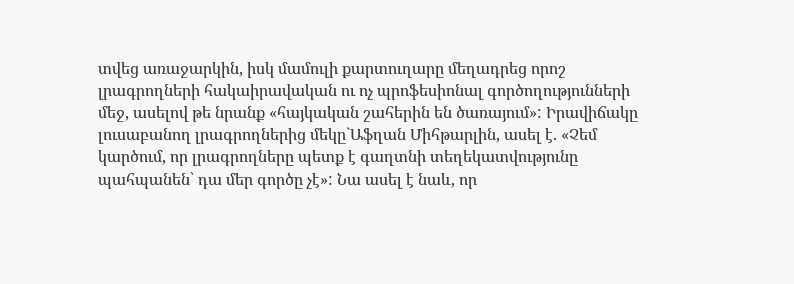տվեց առաջարկին, իսկ մամուլի քարտուղարը մեղադրեց որոշ լրագրողների հակաիրավական ու ոչ պրոֆեսիոնալ գործողությունների մեջ, ասելով թե նրանք «հայկական շահերին են ծառայում»: Իրավիճակը լուսաբանող լրագրողներից մեկը`Աֆղան Միհթարլին, ասել է. «Չեմ կարծում, որ լրագրողները պետք է գաղտնի տեղեկատվությունը պահպանեն՝ դա մեր գործը չէ»: Նա ասել է նաև, որ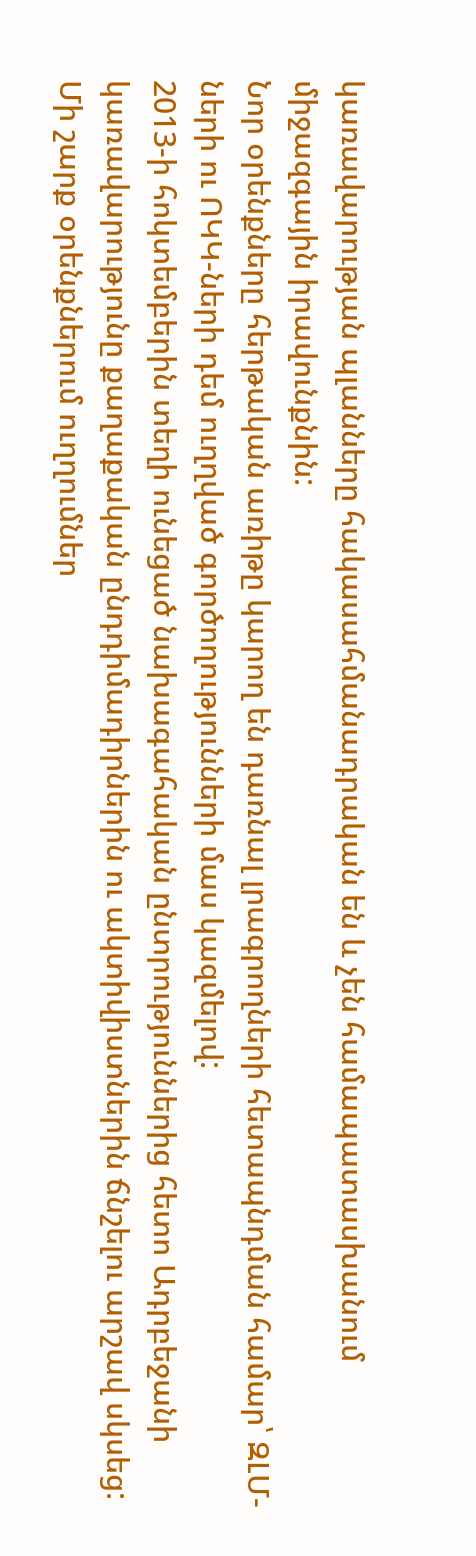կառավարության պլանները հակասահմանադրական են և չեն համապատասխանում միջազգային իրավունքնին:
Նոր օրենքները հերթական առիթը կարող են դառնալ լրագրողների հետապնդման համար՝ ԶԼՄ-ների ու ՈԿԿ-ների դեմ ուղղված գործողությունների մաս կազմելով:
2013-ի հոկտեմբերին տեղի ունեցած նախագահական ընտրություններից հետո Ադրբեջանի կառավարությունը քաղաքական ընդդիմադիրներին ու ակտիվիստներին ճնշելու արշավ սկսեց: Մի շարք օրենքներում ուղղումներ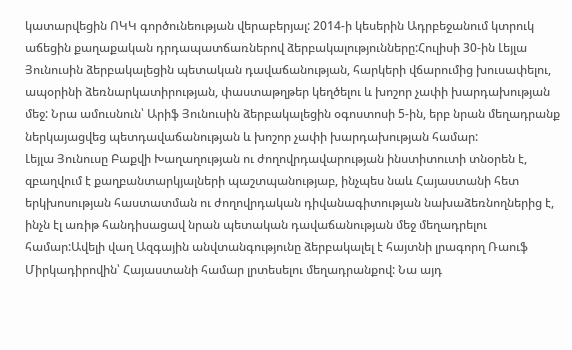կատարվեցին ՈԿԿ գործունեության վերաբերյալ: 2014-ի կեսերին Ադրբեջանում կտրուկ աճեցին քաղաքական դրդապատճառներով ձերբակալությունները:Հուլիսի 30-ին Լեյլա Յունուսին ձերբակալեցին պետական դավաճանության, հարկերի վճարումից խուսափելու, ապօրինի ձեռնարկատիրության, փաստաթղթեր կեղծելու և խոշոր չափի խարդախության մեջ: Նրա ամուսնուն՝ Արիֆ Յունուսին ձերբակալեցին օգոստոսի 5-ին, երբ նրան մեղադրանք ներկայացվեց պետդավաճանության և խոշոր չափի խարդախության համար:
Լեյլա Յունուսը Բաքվի Խաղաղության ու ժողովրդավարության ինստիտուտի տնօրեն է, զբաղվում է քաղբանտարկյալների պաշտպանությաբ, ինչպես նաև Հայաստանի հետ երկխոսության հաստատման ու ժողովրդական դիվանագիտության նախաձեռնողներից է, ինչն էլ առիթ հանդիսացավ նրան պետական դավաճանության մեջ մեղադրելու համար:Ավելի վաղ Ազգային անվտանգությունը ձերբակալել է հայտնի լրագորղ Ռաուֆ Միրկադիրովին՝ Հայաստանի համար լրտեսելու մեղադրանքով: Նա այդ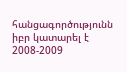հանցագործությունն իբր կատարել է 2008-2009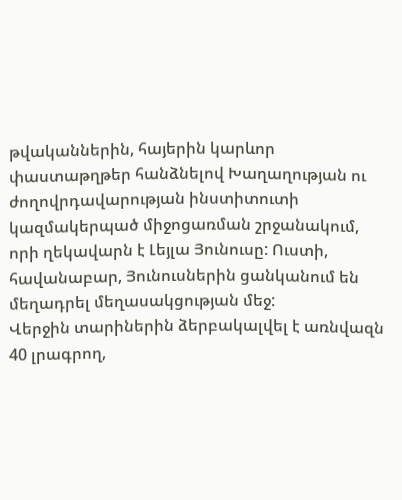թվականներին, հայերին կարևոր փաստաթղթեր հանձնելով Խաղաղության ու ժողովրդավարության ինստիտուտի կազմակերպած միջոցառման շրջանակում, որի ղեկավարն է Լեյլա Յունուսը: Ուստի, հավանաբար, Յունուսներին ցանկանում են մեղադրել մեղասակցության մեջ:
Վերջին տարիներին ձերբակալվել է առնվազն 40 լրագրող,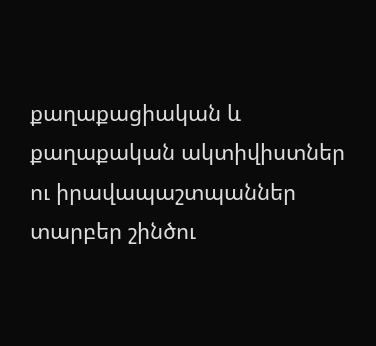քաղաքացիական և քաղաքական ակտիվիստներ ու իրավապաշտպաններ տարբեր շինծու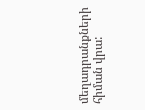մեղադրանքների հիման վրա: